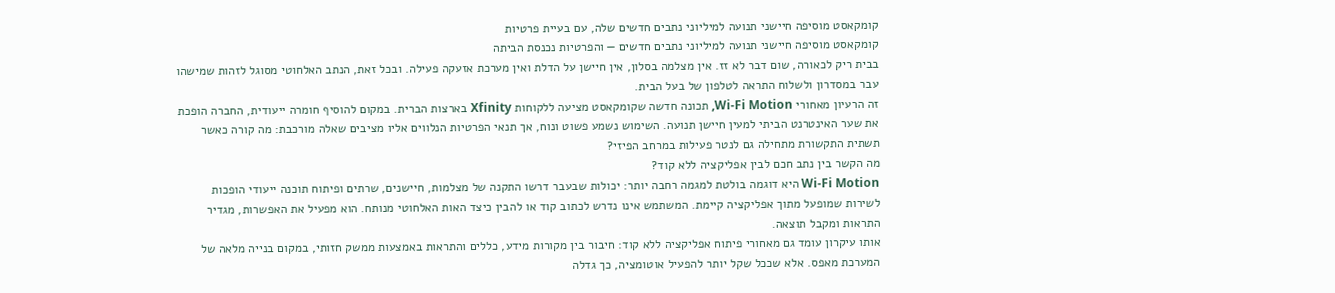קומקאסט מוסיפה חיישני תנועה למיליוני נתבים חדשים שלה, עם בעיית פרטיות
קומקאסט מוסיפה חיישני תנועה למיליוני נתבים חדשים — והפרטיות נכנסת הביתה
בבית ריק לכאורה, שום דבר לא זז. אין מצלמה בסלון, אין חיישן על הדלת ואין מערכת אזעקה פעילה. ובכל זאת, הנתב האלחוטי מסוגל לזהות שמישהו עבר במסדרון ולשלוח התראה לטלפון של בעל הבית.
זה הרעיון מאחורי Wi-Fi Motion, תכונה חדשה שקומקאסט מציעה ללקוחות Xfinity בארצות הברית. במקום להוסיף חומרה ייעודית, החברה הופכת את שער האינטרנט הביתי למעין חיישן תנועה. השימוש נשמע פשוט ונוח, אך תנאי הפרטיות הנלווים אליו מציבים שאלה מורכבת: מה קורה כאשר תשתית התקשורת מתחילה גם לנטר פעילות במרחב הפיזי?
מה הקשר בין נתב חכם לבין אפליקציה ללא קוד?
Wi-Fi Motion היא דוגמה בולטת למגמה רחבה יותר: יכולות שבעבר דרשו התקנה של מצלמות, חיישנים, שרתים ופיתוח תוכנה ייעודי הופכות לשירות שמופעל מתוך אפליקציה קיימת. המשתמש אינו נדרש לכתוב קוד או להבין כיצד האות האלחוטי מנותח. הוא מפעיל את האפשרות, מגדיר התראות ומקבל תוצאה.
אותו עיקרון עומד גם מאחורי פיתוח אפליקציה ללא קוד: חיבור בין מקורות מידע, כללים והתראות באמצעות ממשק חזותי, במקום בנייה מלאה של המערכת מאפס. אלא שככל שקל יותר להפעיל אוטומציה, כך גדלה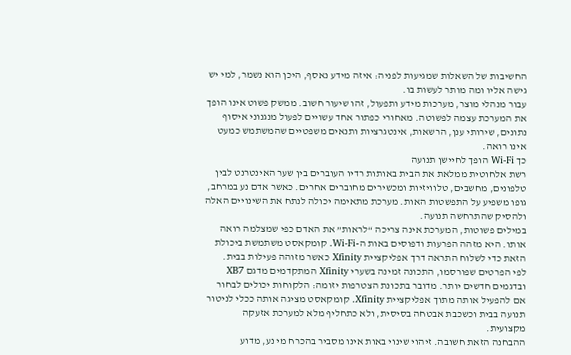החשיבות של השאלות שמגיעות לפניה: איזה מידע נאסף, היכן הוא נשמר, למי יש גישה אליו ומה מותר לעשות בו.
עבור מנהלי מוצר, מערכות מידע ותפעול, זהו שיעור חשוב. ממשק פשוט אינו הופך את המערכת עצמה לפשוטה. מאחורי כפתור אחד עשויים לפעול מנגנוני איסוף נתונים, שירותי ענן, הרשאות, אינטגרציות ותנאים משפטיים שהמשתמש כמעט אינו רואה.
כך Wi-Fi הופך לחיישן תנועה
רשת אלחוטית ממלאת את הבית באותות רדיו העוברים בין שער האינטרנט לבין טלפונים, מחשבים, טלוויזיות ומכשירים מחוברים אחרים. כאשר אדם נע במרחב, גופו משפיע על התפשטות האות. מערכת מתאימה יכולה לנתח את השינויים האלה ולהסיק שהתרחשה תנועה.
במילים פשוטות, המערכת אינה צריכה “לראות” את האדם כפי שמצלמה רואה אותו. היא מזהה הפרעות ודפוסים באות ה-Wi-Fi. קומקאסט משתמשת ביכולת הזאת כדי לשלוח התראה דרך אפליקציית Xfinity כאשר מזוהה פעילות בבית.
לפי הפרטים שפורסמו, התכונה זמינה בשערי Xfinity המתקדמים מדגם XB7 ובדגמים חדשים יותר. מדובר בתכונת הצטרפות יזומה: הלקוחות יכולים לבחור אם להפעיל אותה מתוך אפליקציית Xfinity. קומקאסט מציגה אותה ככלי לניטור תנועה בבית וכשכבת אבטחה בסיסית, ולא כתחליף מלא למערכת אזעקה מקצועית.
ההבחנה הזאת חשובה. זיהוי שינוי באות אינו מסביר בהכרח מי נע, מדוע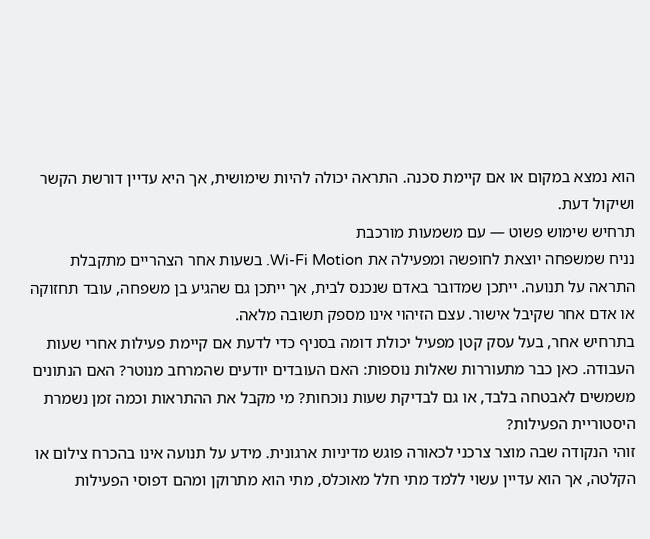הוא נמצא במקום או אם קיימת סכנה. התראה יכולה להיות שימושית, אך היא עדיין דורשת הקשר ושיקול דעת.
תרחיש שימוש פשוט — עם משמעות מורכבת
נניח שמשפחה יוצאת לחופשה ומפעילה את Wi-Fi Motion. בשעות אחר הצהריים מתקבלת התראה על תנועה. ייתכן שמדובר באדם שנכנס לבית, אך ייתכן גם שהגיע בן משפחה, עובד תחזוקה או אדם אחר שקיבל אישור. עצם הזיהוי אינו מספק תשובה מלאה.
בתרחיש אחר, בעל עסק קטן מפעיל יכולת דומה בסניף כדי לדעת אם קיימת פעילות אחרי שעות העבודה. כאן כבר מתעוררות שאלות נוספות: האם העובדים יודעים שהמרחב מנוטר? האם הנתונים משמשים לאבטחה בלבד, או גם לבדיקת שעות נוכחות? מי מקבל את ההתראות וכמה זמן נשמרת היסטוריית הפעילות?
זוהי הנקודה שבה מוצר צרכני לכאורה פוגש מדיניות ארגונית. מידע על תנועה אינו בהכרח צילום או הקלטה, אך הוא עדיין עשוי ללמד מתי חלל מאוכלס, מתי הוא מתרוקן ומהם דפוסי הפעילות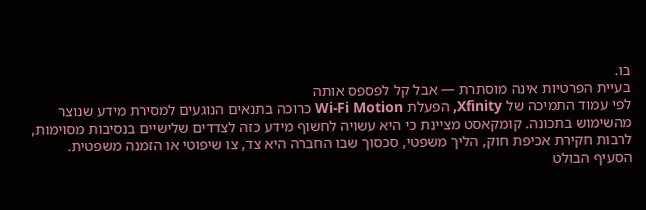בו.
בעיית הפרטיות אינה מוסתרת — אבל קל לפספס אותה
לפי עמוד התמיכה של Xfinity, הפעלת Wi-Fi Motion כרוכה בתנאים הנוגעים למסירת מידע שנוצר מהשימוש בתכונה. קומקאסט מציינת כי היא עשויה לחשוף מידע כזה לצדדים שלישיים בנסיבות מסוימות, לרבות חקירת אכיפת חוק, הליך משפטי, סכסוך שבו החברה היא צד, צו שיפוטי או הזמנה משפטית.
הסעיף הבולט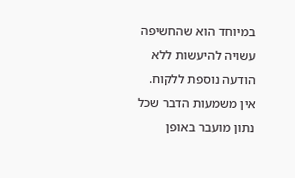במיוחד הוא שהחשיפה עשויה להיעשות ללא הודעה נוספת ללקוח. אין משמעות הדבר שכל נתון מועבר באופן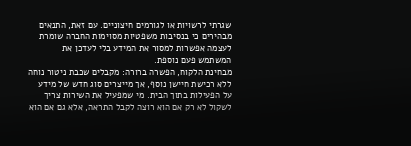שגרתי לרשויות או לגורמים חיצוניים. עם זאת, התנאים מבהירים כי בנסיבות משפטיות מסוימות החברה שומרת לעצמה אפשרות למסור את המידע בלי לעדכן את המשתמש פעם נוספת.
מבחינת הלקוח, הפשרה ברורה: מקבלים שכבת ניטור נוחה ללא רכישת חיישן נוסף, אך מייצרים סוג חדש של מידע על הפעילות בתוך הבית. מי שמפעיל את השירות צריך לשקול לא רק אם הוא רוצה לקבל התראה, אלא גם אם הוא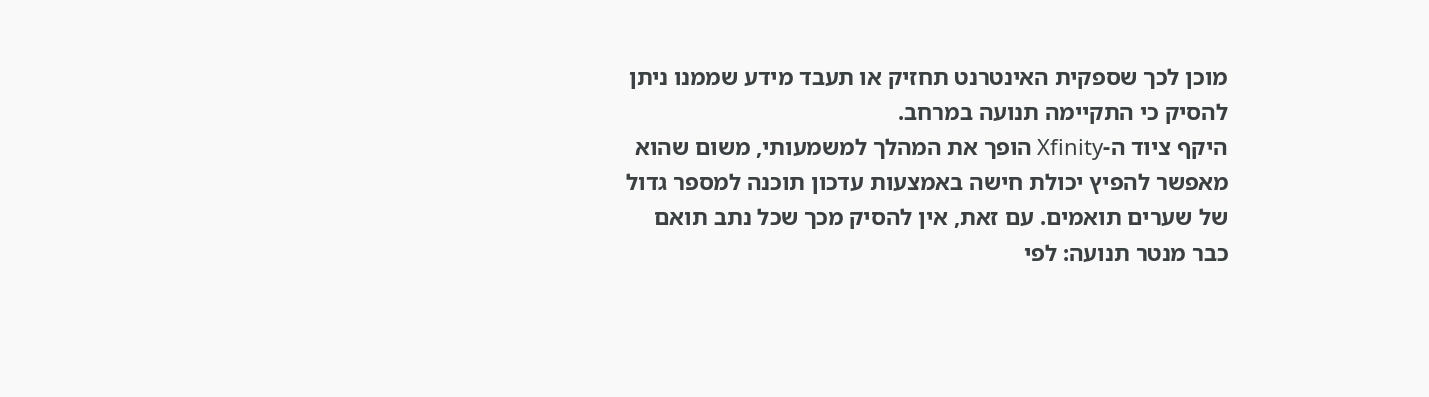מוכן לכך שספקית האינטרנט תחזיק או תעבד מידע שממנו ניתן להסיק כי התקיימה תנועה במרחב.
היקף ציוד ה-Xfinity הופך את המהלך למשמעותי, משום שהוא מאפשר להפיץ יכולת חישה באמצעות עדכון תוכנה למספר גדול של שערים תואמים. עם זאת, אין להסיק מכך שכל נתב תואם כבר מנטר תנועה: לפי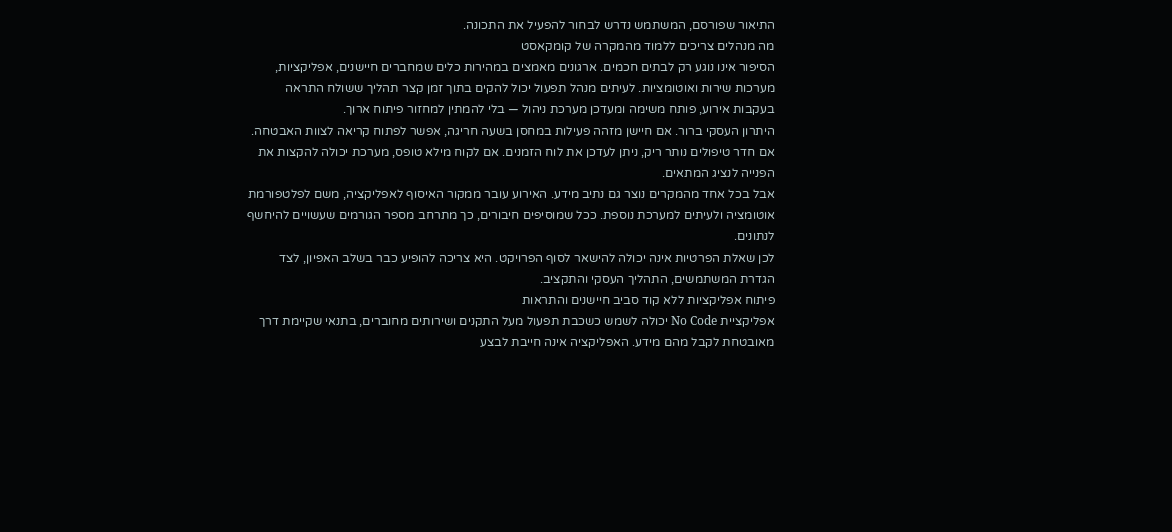התיאור שפורסם, המשתמש נדרש לבחור להפעיל את התכונה.
מה מנהלים צריכים ללמוד מהמקרה של קומקאסט
הסיפור אינו נוגע רק לבתים חכמים. ארגונים מאמצים במהירות כלים שמחברים חיישנים, אפליקציות, מערכות שירות ואוטומציות. לעיתים מנהל תפעול יכול להקים בתוך זמן קצר תהליך ששולח התראה בעקבות אירוע, פותח משימה ומעדכן מערכת ניהול — בלי להמתין למחזור פיתוח ארוך.
היתרון העסקי ברור. אם חיישן מזהה פעילות במחסן בשעה חריגה, אפשר לפתוח קריאה לצוות האבטחה. אם חדר טיפולים נותר ריק, ניתן לעדכן את לוח הזמנים. אם לקוח מילא טופס, מערכת יכולה להקצות את הפנייה לנציג המתאים.
אבל בכל אחד מהמקרים נוצר גם נתיב מידע. האירוע עובר ממקור האיסוף לאפליקציה, משם לפלטפורמת אוטומציה ולעיתים למערכת נוספת. ככל שמוסיפים חיבורים, כך מתרחב מספר הגורמים שעשויים להיחשף לנתונים.
לכן שאלת הפרטיות אינה יכולה להישאר לסוף הפרויקט. היא צריכה להופיע כבר בשלב האפיון, לצד הגדרת המשתמשים, התהליך העסקי והתקציב.
פיתוח אפליקציות ללא קוד סביב חיישנים והתראות
אפליקציית No Code יכולה לשמש כשכבת תפעול מעל התקנים ושירותים מחוברים, בתנאי שקיימת דרך מאובטחת לקבל מהם מידע. האפליקציה אינה חייבת לבצע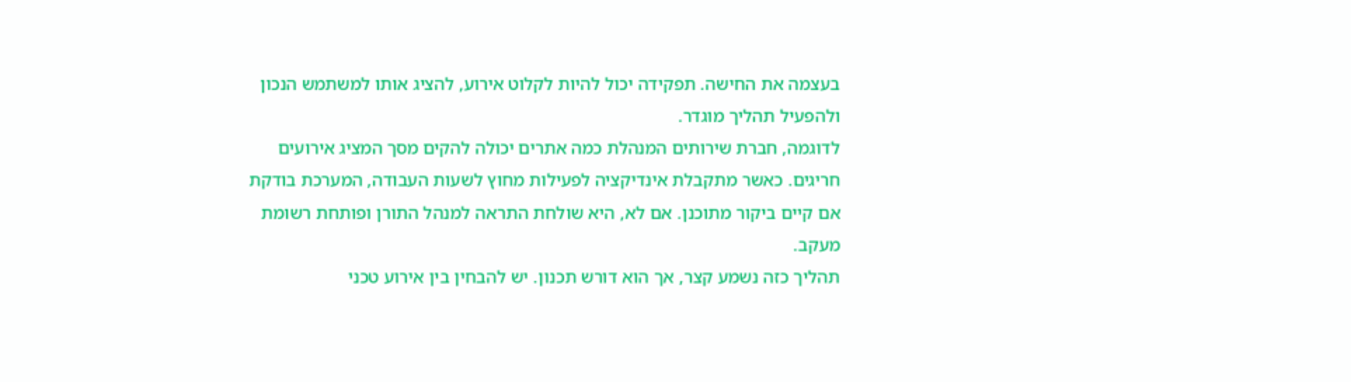בעצמה את החישה. תפקידה יכול להיות לקלוט אירוע, להציג אותו למשתמש הנכון ולהפעיל תהליך מוגדר.
לדוגמה, חברת שירותים המנהלת כמה אתרים יכולה להקים מסך המציג אירועים חריגים. כאשר מתקבלת אינדיקציה לפעילות מחוץ לשעות העבודה, המערכת בודקת אם קיים ביקור מתוכנן. אם לא, היא שולחת התראה למנהל התורן ופותחת רשומת מעקב.
תהליך כזה נשמע קצר, אך הוא דורש תכנון. יש להבחין בין אירוע טכני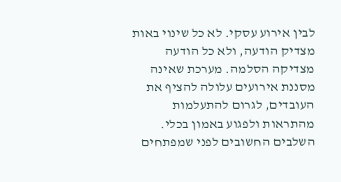לבין אירוע עסקי. לא כל שינוי באות מצדיק הודעה, ולא כל הודעה מצדיקה הסלמה. מערכת שאינה מסננת אירועים עלולה להציף את העובדים, לגרום להתעלמות מהתראות ולפגוע באמון בכלי.
השלבים החשובים לפני שמפתחים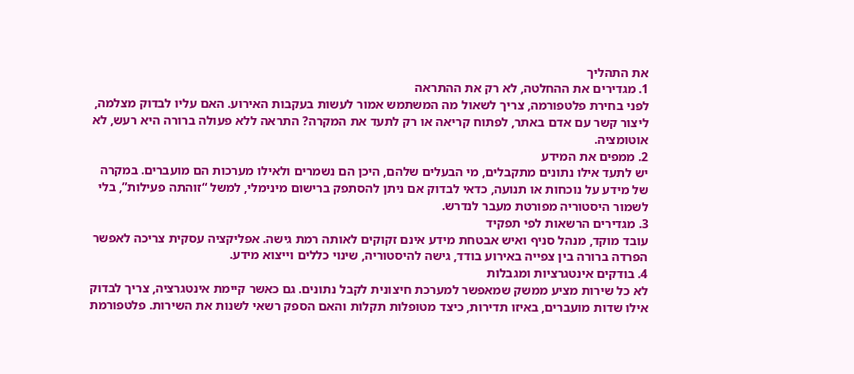את התהליך
1. מגדירים את ההחלטה, לא רק את ההתראה
לפני בחירת פלטפורמה, צריך לשאול מה המשתמש אמור לעשות בעקבות האירוע. האם עליו לבדוק מצלמה, ליצור קשר עם אדם באתר, לפתוח קריאה או רק לתעד את המקרה? התראה ללא פעולה ברורה היא רעש, לא אוטומציה.
2. ממפים את המידע
יש לתעד אילו נתונים מתקבלים, מי הבעלים שלהם, היכן הם נשמרים ולאילו מערכות הם מועברים. במקרה של מידע על נוכחות או תנועה, כדאי לבדוק אם ניתן להסתפק ברישום מינימלי, למשל “זוהתה פעילות”, בלי לשמור היסטוריה מפורטת מעבר לנדרש.
3. מגדירים הרשאות לפי תפקיד
עובד מוקד, מנהל סניף ואיש אבטחת מידע אינם זקוקים לאותה רמת גישה. אפליקציה עסקית צריכה לאפשר הפרדה ברורה בין צפייה באירוע בודד, גישה להיסטוריה, שינוי כללים וייצוא מידע.
4. בודקים אינטגרציות ומגבלות
לא כל שירות מציע ממשק שמאפשר למערכת חיצונית לקבל נתונים. גם כאשר קיימת אינטגרציה, צריך לבדוק אילו שדות מועברים, באיזו תדירות, כיצד מטופלות תקלות והאם הספק רשאי לשנות את השירות. פלטפורמת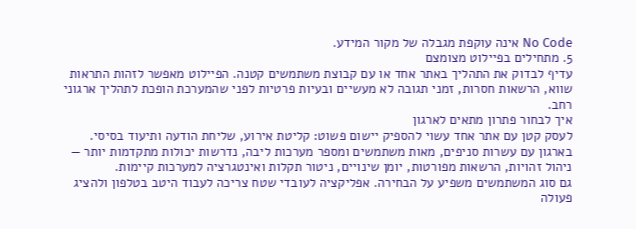No Code אינה עוקפת מגבלה של מקור המידע.
5. מתחילים בפיילוט מצומצם
עדיף לבדוק את התהליך באתר אחד או עם קבוצת משתמשים קטנה. הפיילוט מאפשר לזהות התראות שווא, הרשאות חסרות, זמני תגובה לא מעשיים ובעיות פרטיות לפני שהמערכת הופכת לתהליך ארגוני רחב.
איך לבחור פתרון מתאים לארגון
לעסק קטן עם אתר אחד עשוי להספיק יישום פשוט: קליטת אירוע, שליחת הודעה ותיעוד בסיסי. בארגון עם עשרות סניפים, מאות משתמשים ומספר מערכות ליבה, נדרשות יכולות מתקדמות יותר — ניהול זהויות, הרשאות מפורטות, יומן שינויים, ניטור תקלות ואינטגרציה למערכות קיימות.
גם סוג המשתמשים משפיע על הבחירה. אפליקציה לעובדי שטח צריכה לעבוד היטב בטלפון ולהציג פעולה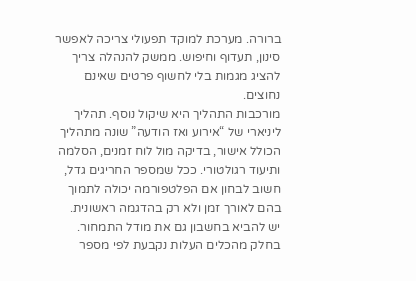ברורה. מערכת למוקד תפעולי צריכה לאפשר סינון, תעדוף וחיפוש. ממשק להנהלה צריך להציג מגמות בלי לחשוף פרטים שאינם נחוצים.
מורכבות התהליך היא שיקול נוסף. תהליך ליניארי של “אירוע ואז הודעה” שונה מתהליך הכולל אישור, בדיקה מול לוח זמנים, הסלמה ותיעוד רגולטורי. ככל שמספר החריגים גדל, חשוב לבחון אם הפלטפורמה יכולה לתמוך בהם לאורך זמן ולא רק בהדגמה ראשונית.
יש להביא בחשבון גם את מודל התמחור. בחלק מהכלים העלות נקבעת לפי מספר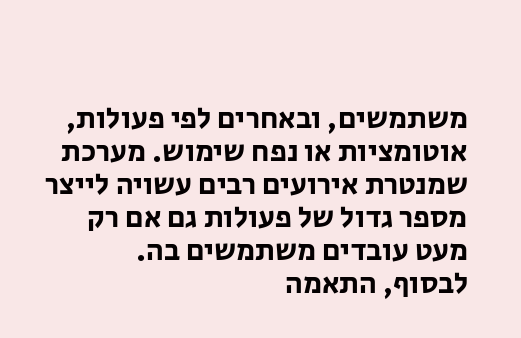משתמשים, ובאחרים לפי פעולות, אוטומציות או נפח שימוש. מערכת שמנטרת אירועים רבים עשויה לייצר מספר גדול של פעולות גם אם רק מעט עובדים משתמשים בה.
לבסוף, התאמה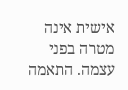אישית אינה מטרה בפני עצמה. התאמה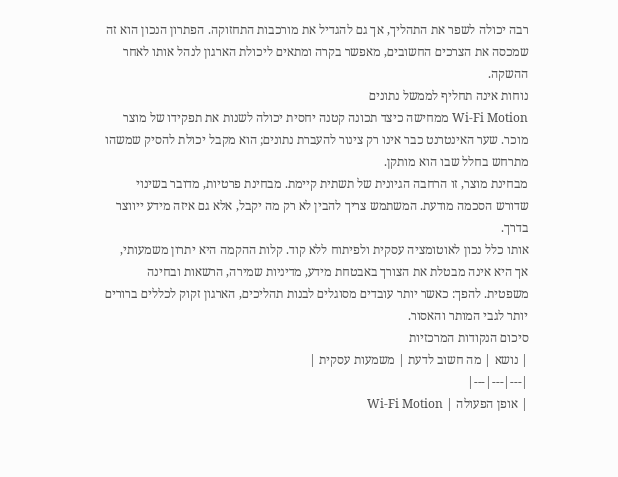רבה יכולה לשפר את התהליך, אך גם להגדיל את מורכבות התחזוקה. הפתרון הנכון הוא זה שמכסה את הצרכים החשובים, מאפשר בקרה ומתאים ליכולת הארגון לנהל אותו לאחר ההשקה.
נוחות אינה תחליף לממשל נתונים
Wi-Fi Motion ממחישה כיצד תכונה קטנה יחסית יכולה לשנות את תפקידו של מוצר מוכר. שער האינטרנט כבר אינו רק צינור להעברת נתונים; הוא מקבל יכולת להסיק שמשהו מתרחש בחלל שבו הוא מותקן.
מבחינת מוצר, זו הרחבה הגיונית של תשתית קיימת. מבחינת פרטיות, מדובר בשינוי שדורש הסכמה מודעת. המשתמש צריך להבין לא רק מה יקבל, אלא גם איזה מידע ייווצר בדרך.
אותו כלל נכון לאוטומציה עסקית ולפיתוח ללא קוד. קלות ההקמה היא יתרון משמעותי, אך היא אינה מבטלת את הצורך באבטחת מידע, מדיניות שמירה, הרשאות ובחינה משפטית. להפך: כאשר יותר עובדים מסוגלים לבנות תהליכים, הארגון זקוק לכללים ברורים יותר לגבי המותר והאסור.
סיכום הנקודות המרכזיות
| נושא | מה חשוב לדעת | משמעות עסקית |
|---|---|---|
| אופן הפעולה | Wi-Fi Motion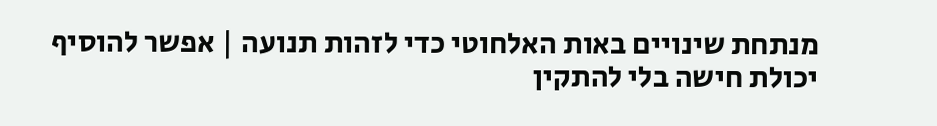מנתחת שינויים באות האלחוטי כדי לזהות תנועה | אפשר להוסיף יכולת חישה בלי להתקין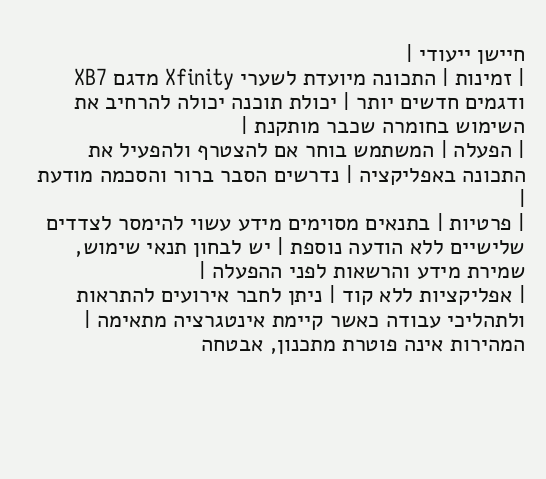חיישן ייעודי |
| זמינות | התכונה מיועדת לשערי Xfinity מדגם XB7 ודגמים חדשים יותר | יכולת תוכנה יכולה להרחיב את השימוש בחומרה שכבר מותקנת |
| הפעלה | המשתמש בוחר אם להצטרף ולהפעיל את התכונה באפליקציה | נדרשים הסבר ברור והסכמה מודעת |
| פרטיות | בתנאים מסוימים מידע עשוי להימסר לצדדים שלישיים ללא הודעה נוספת | יש לבחון תנאי שימוש, שמירת מידע והרשאות לפני ההפעלה |
| אפליקציות ללא קוד | ניתן לחבר אירועים להתראות ולתהליכי עבודה כאשר קיימת אינטגרציה מתאימה | המהירות אינה פוטרת מתכנון, אבטחה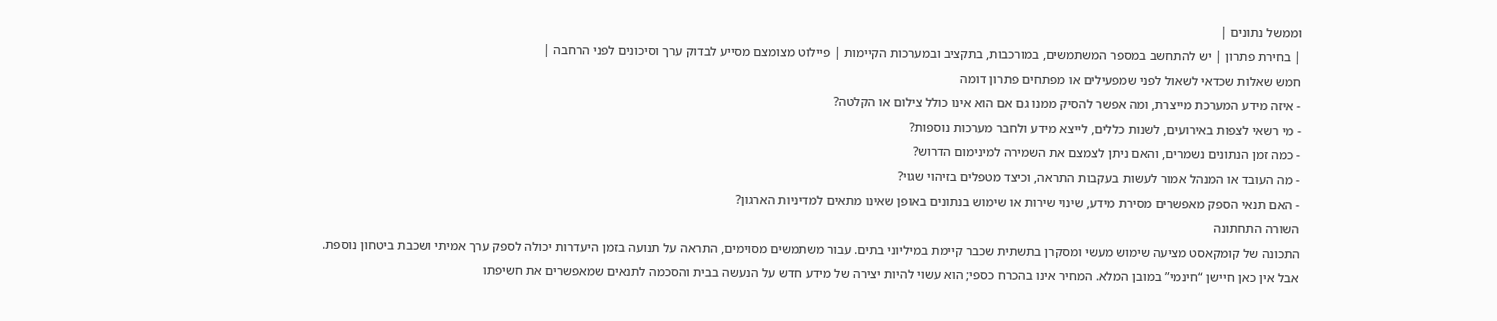וממשל נתונים |
| בחירת פתרון | יש להתחשב במספר המשתמשים, במורכבות, בתקציב ובמערכות הקיימות | פיילוט מצומצם מסייע לבדוק ערך וסיכונים לפני הרחבה |
חמש שאלות שכדאי לשאול לפני שמפעילים או מפתחים פתרון דומה
- איזה מידע המערכת מייצרת, ומה אפשר להסיק ממנו גם אם הוא אינו כולל צילום או הקלטה?
- מי רשאי לצפות באירועים, לשנות כללים, לייצא מידע ולחבר מערכות נוספות?
- כמה זמן הנתונים נשמרים, והאם ניתן לצמצם את השמירה למינימום הדרוש?
- מה העובד או המנהל אמור לעשות בעקבות התראה, וכיצד מטפלים בזיהוי שגוי?
- האם תנאי הספק מאפשרים מסירת מידע, שינוי שירות או שימוש בנתונים באופן שאינו מתאים למדיניות הארגון?
השורה התחתונה
התכונה של קומקאסט מציעה שימוש מעשי ומסקרן בתשתית שכבר קיימת במיליוני בתים. עבור משתמשים מסוימים, התראה על תנועה בזמן היעדרות יכולה לספק ערך אמיתי ושכבת ביטחון נוספת.
אבל אין כאן חיישן “חינמי” במובן המלא. המחיר אינו בהכרח כספי; הוא עשוי להיות יצירה של מידע חדש על הנעשה בבית והסכמה לתנאים שמאפשרים את חשיפתו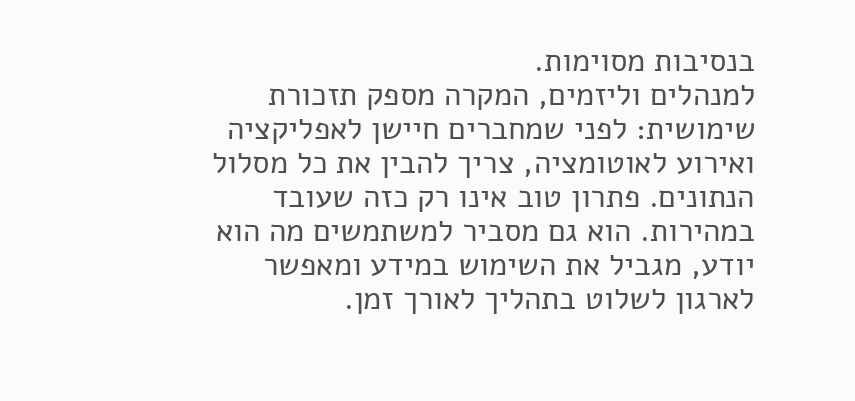בנסיבות מסוימות.
למנהלים וליזמים, המקרה מספק תזכורת שימושית: לפני שמחברים חיישן לאפליקציה ואירוע לאוטומציה, צריך להבין את כל מסלול הנתונים. פתרון טוב אינו רק כזה שעובד במהירות. הוא גם מסביר למשתמשים מה הוא יודע, מגביל את השימוש במידע ומאפשר לארגון לשלוט בתהליך לאורך זמן.